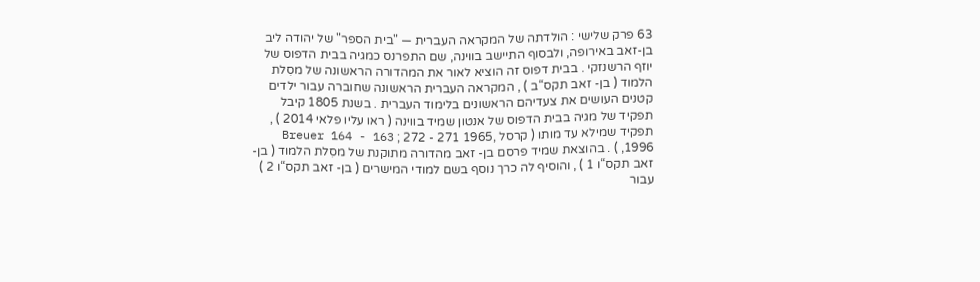63 פרק שלישי : הולדתה של המקראה העברית — "בית הספר" של יהודה ליב בן-זאב באירופה, ולבסוף התיישב בווינה, שם התפרנס כמגיה בבית הדפוס של יוזף הרשנזקי . בבית דפוס זה הוציא לאור את המהדורה הראשונה של מסִלת הלמוד ( בן- זאב תקס“ב ) , המקראה העברית הראשונה שחוברה עבור ילדים קטנים העושים את צעדיהם הראשונים בלימוד העברית . בשנת 1805 קיבל תפקיד של מגיה בבית הדפוס של אנטון שמיד בווינה ( ראו עליו פלאי 2014 ) , תפקיד שמילא עד מותו ( קרסל ,1965 271 - 272 ; Breuer 164 - 163 1996, ) . בהוצאת שמיד פרסם בן- זאב מהדורה מתוקנת של מסִלת הלמוד ( בן- זאב תקס“ו 1 ) , והוסיף לה כרך נוסף בשם למודי המישרים ( בן- זאב תקס“ו 2 ) עבור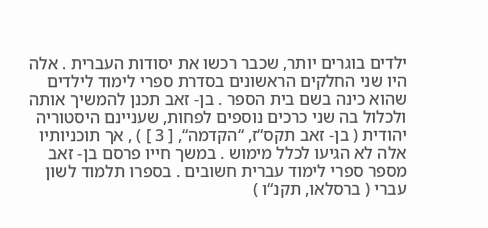ילדים בוגרים יותר, שכבר רכשו את יסודות העברית . אלה היו שני החלקים הראשונים בסדרת ספרי לימוד לילדים שהוא כינה בשם בית הספר . בן- זאב תכנן להמשיך אותה ולכלול בה שני כרכים נוספים לפחות, שעניינם היסטוריה יהודית ( בן- זאב תקס“ז, “הקדמה“, [ 3 ] ) , אך תוכניותיו אלה לא הגיעו לכלל מימוש . במשך חייו פרסם בן- זאב מספר ספרי לימוד עברית חשובים . בספרו תלמוד לשון עברי ( ברסלאו, תקנ“ו )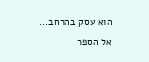הוא עסק בהרחב...
אל הספר